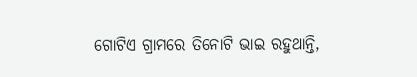ଗୋଟିଏ ଗ୍ରାମରେ ତିନୋଟି ଭାଇ ରହୁଥାନ୍ତି,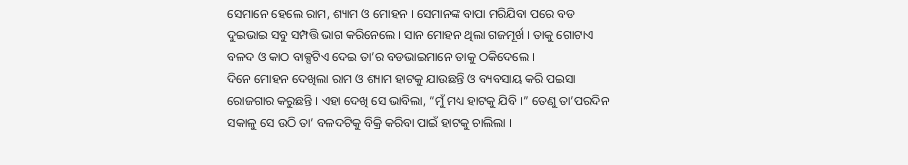ସେମାନେ ହେଲେ ରାମ, ଶ୍ୟାମ ଓ ମୋହନ । ସେମାନଙ୍କ ବାପା ମରିଯିବା ପରେ ବଡ ଦୁଇଭାଇ ସବୁ ସମ୍ପତ୍ତି ଭାଗ କରିନେଲେ । ସାନ ମୋହନ ଥିଲା ଗଜମୂର୍ଖ । ତାକୁ ଗୋଟାଏ ବଳଦ ଓ କାଠ ବାକ୍ସଟିଏ ଦେଇ ତା’ର ବଡଭାଇମାନେ ତାକୁ ଠକିଦେଲେ ।
ଦିନେ ମୋହନ ଦେଖିଲା ରାମ ଓ ଶ୍ୟାମ ହାଟକୁ ଯାଉଛନ୍ତି ଓ ବ୍ୟବସାୟ କରି ପଇସା ରୋଜଗାର କରୁଛନ୍ତି । ଏହା ଦେଖି ସେ ଭାବିଲା, “ମୁଁ ମଧ୍ୟ ହାଟକୁ ଯିବି ।” ତେଣୁ ତା’ପରଦିନ ସକାଳୁ ସେ ଉଠି ତା’ ବଳଦଟିକୁ ବିକ୍ରି କରିବା ପାଇଁ ହାଟକୁ ଚାଲିଲା ।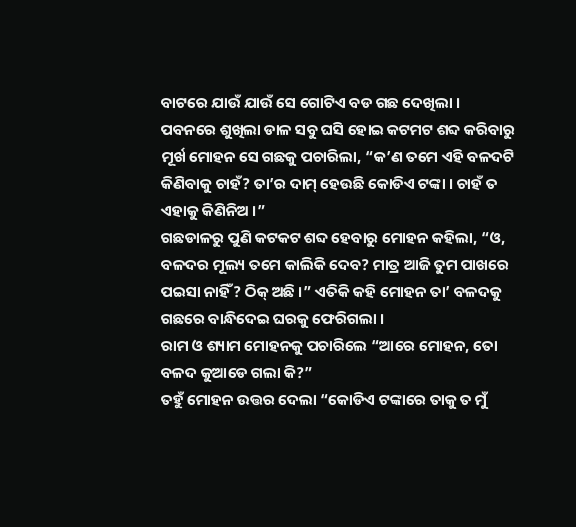ବାଟରେ ଯାଉଁ ଯାଉଁ ସେ ଗୋଟିଏ ବଡ ଗଛ ଦେଖିଲା । ପବନରେ ଶୁଖିଲା ଡାଳ ସବୁ ଘସି ହୋଇ କଟମଟ ଶବ୍ଦ କରିବାରୁ ମୂର୍ଖ ମୋହନ ସେ ଗଛକୁ ପଚାରିଲା, “କ’ଣ ତମେ ଏହି ବଳଦଟି କିଣିବାକୁ ଚାହଁ? ତା’ର ଦାମ୍ ହେଉଛି କୋଡିଏ ଟଙ୍କା । ଚାହଁ ତ ଏହାକୁ କିଣିନିଅ ।”
ଗଛଡାଳରୁ ପୁଣି କଟକଟ ଶବ୍ଦ ହେବାରୁ ମୋହନ କହିଲା, “ଓ, ବଳଦର ମୂଲ୍ୟ ତମେ କାଲିକି ଦେବ? ମାତ୍ର ଆଜି ତୁମ ପାଖରେ ପଇସା ନାହିଁ? ଠିକ୍ ଅଛି ।” ଏତିକି କହି ମୋହନ ତା’ ବଳଦକୁ ଗଛରେ ବାନ୍ଧିଦେଇ ଘରକୁ ଫେରିଗଲା ।
ରାମ ଓ ଶ୍ୟାମ ମୋହନକୁ ପଚାରିଲେ “ଆରେ ମୋହନ, ତୋ ବଳଦ କୁଆଡେ ଗଲା କି?”
ତହୁଁ ମୋହନ ଉତ୍ତର ଦେଲା “କୋଡିଏ ଟଙ୍କାରେ ତାକୁ ତ ମୁଁ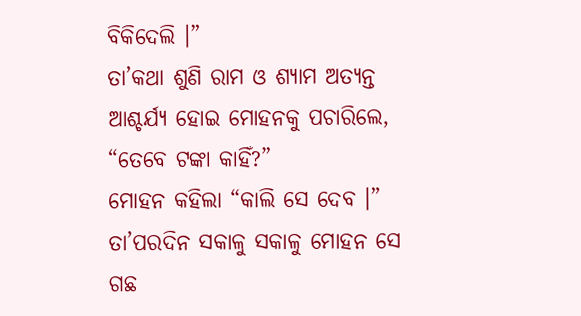ବିକିଦେଲି ।”
ତା’କଥା ଶୁଣି ରାମ ଓ ଶ୍ୟାମ ଅତ୍ୟନ୍ତ ଆଶ୍ଚର୍ଯ୍ୟ ହୋଇ ମୋହନକୁ ପଚାରିଲେ, “ତେବେ ଟଙ୍କା କାହିଁ?”
ମୋହନ କହିଲା “କାଲି ସେ ଦେବ ।” ତା’ପରଦିନ ସକାଳୁ ସକାଳୁ ମୋହନ ସେ ଗଛ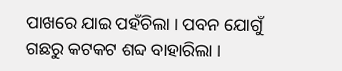ପାଖରେ ଯାଇ ପହଁଚିଲା । ପବନ ଯୋଗୁଁ ଗଛରୁ କଟକଟ ଶବ୍ଦ ବାହାରିଲା ।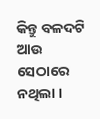କିନ୍ତୁ ବଳଦଟି ଆଉ ସେଠାରେ ନଥିଲା ।